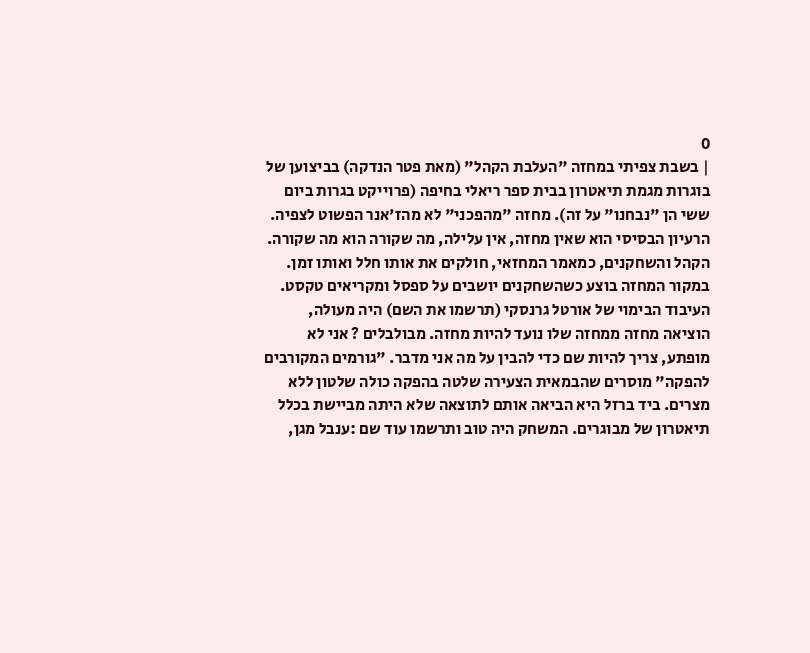0
| בשבת צפיתי במחזה "העלבת הקהל" (מאת פטר הנדקה) בביצוען של בוגרות מגמת תיאטרון בבית ספר ריאלי בחיפה (פרוייקט בגרות ביום ששי הן "נבחנו" על זה). מחזה "מהפכני" לא מהז'אנר הפשוט לצפיה. הרעיון הבסיסי הוא שאין מחזה, אין עלילה, מה שקורה הוא מה שקורה. הקהל והשחקנים, כמאמר המחזאי, חולקים את אותו חלל ואותו זמן. במקור המחזה בוצע כשהשחקנים יושבים על ספסל ומקריאים טקסט. העיבוד הבימוי של אורטל גרנסקי (תרשמו את השם) היה מעולה, הוציאה מחזה ממחזה שלו נועד להיות מחזה. מבולבלים ? אני לא מופתע, צריך להיות שם כדי להבין על מה אני מדבר. "גורמים המקורבים להפקה" מוסרים שהבמאית הצעירה שלטה בהפקה כולה שלטון ללא מצרים. ביד ברזל היא הביאה אותם לתוצאה שלא היתה מביישת בכלל תיאטרון של מבוגרים. המשחק היה טוב ותרשמו עוד שם :ענבל מגן,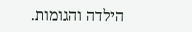הילדה והגומות.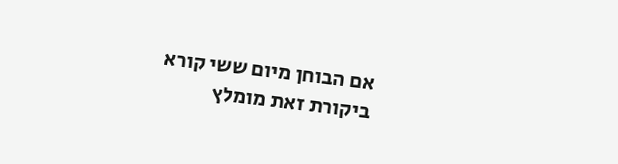אם הבוחן מיום ששי קורא ביקורת זאת מומלץ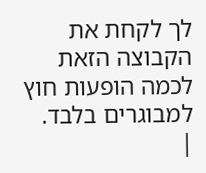לך לקחת את הקבוצה הזאת לכמה הופעות חוץ למבוגרים בלבד.
|